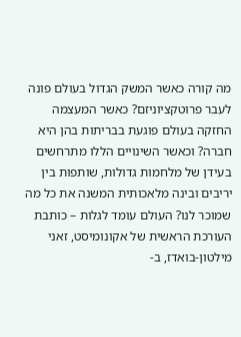מה קורה כאשר המשק הגדול בעולם פונה לעבר פרוטקציוניזם? כאשר המעצמה החזקה בעולם פוגעת בבריתות בהן היא חברה? וכאשר השינויים הללו מתרחשים בעידן של מלחמות גדולות, שותפות בין יריבים ובינה מלאכותית המשנה את כל מה שמוכר לנו? העולם עומד לגלות – כותבת העורכת הראשית של אקונומיסט, זאני מילטון-בואדז, ב-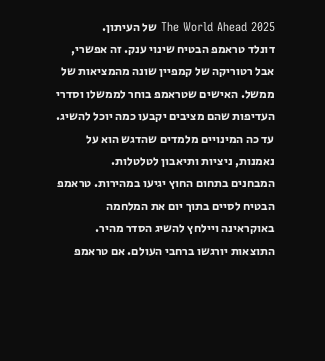The World Ahead 2025 של העיתון.
דונלד טראמפ הבטיח שינוי ענק. זה אפשרי, אבל רטוריקה של קמפיין שונה מהמציאות של ממשל. האישים שטראמפ בוחר לממשלו וסדרי העדיפות שהם מציבים יקבעו כמה יוכל להשיג. עד כה המינויים מלמדים שהדגש הוא על נאמנות, ניציות ותיאבון לטלטלות.
המבחנים בתחום החוץ יגיעו במהירות. טראמפ הבטיח לסיים בתוך יום את המלחמה באוקראינה ויילחץ להשיג הסדר מהיר. התוצאות יורגשו ברחבי העולם. אם טראמפ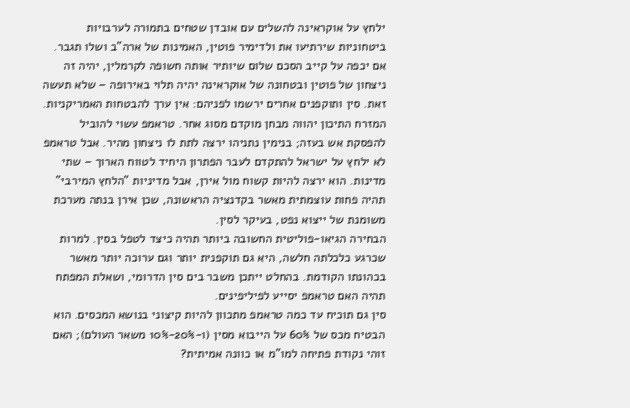ילחץ על אוקראינה להשלים עם אובדן שטחים בתמורה לערבויות ביטחוניות שירתיעו את ולדימיר פוטין, האמינות של ארה"ב ושלו תגבר. אם יכפה על קייב הסכם שלום שיותיר אותה חשופה לקרמלין, יהיה זה ניצחון של פוטין ובטחונה של אוקראינה יהיה תלוי באירופה – שלא תעשה זאת. סין ותוקפנים אחרים ירשמו לפניהם: אין ערך להבטחות האמריקניות.
המזרח התיכון יהווה מבחן מוקדם מסוג אחר. טראמפ עשוי להוביל להפסקת אש בעזה; בנימין נתניהו ירצה לתת לו ניצחון מהיר. אבל טראמפ לא ילחץ על ישראל להתקדם לעבר הפתרון היחיד לטווח הארוך – שתי מדינות. הוא ירצה להיות קשוח מול אירן, אבל מדיניות "הלחץ המירבי" תהיה פחות עוצמתית מאשר בקדנציה הראשונה, שכן אירן בנתה מערכת משומנת של ייצוא נפט, בעיקר לסין.
הבחירה הגיאו-פוליטית החשובה ביותר תהיה כיצד לטפל בסין. למרות שכרגע כלכלתה חלשה, היא גם תוקפנית יותר וגם ערוכה יותר מאשר בכהונתו הקודמת. בהחלט ייתכן משבר בים סין הדרומי, ושאלת המפתח תהיה האם טראמפ יסייע לפיליפינים.
סין גם תוכיח עד כמה טראמפ מתכוון להיות קיצוני בנושא המכסים. הוא הבטיח מכס של 60% על הייבוא מסין (ו-20%-10% משאר העולם); האם זוהי נקודת פתיחה למו"מ או כוונה אמיתית?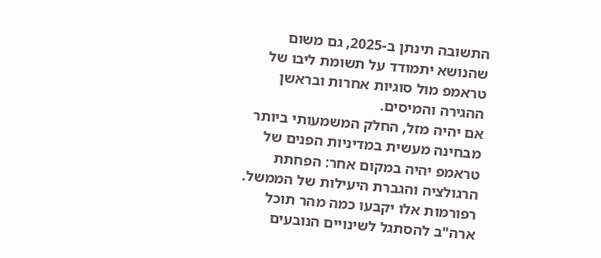התשובה תינתן ב-2025, גם משום שהנושא יתמודד על תשומת ליבו של טראמפ מול סוגיות אחרות ובראשן ההגירה והמיסים.
אם יהיה מזל, החלק המשמעותי ביותר מבחינה מעשית במדיניות הפנים של טראמפ יהיה במקום אחר: הפחתת הרגולציה והגברת היעילות של הממשל. רפורמות אלו יקבעו כמה מהר תוכל ארה"ב להסתגל לשינויים הנובעים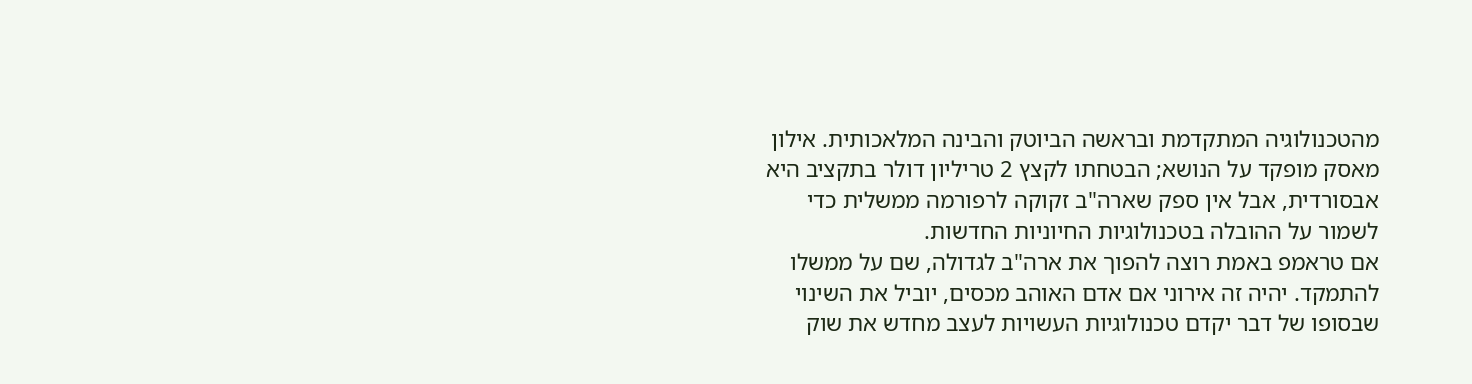מהטכנולוגיה המתקדמת ובראשה הביוטק והבינה המלאכותית. אילון מאסק מופקד על הנושא; הבטחתו לקצץ 2 טריליון דולר בתקציב היא אבסורדית, אבל אין ספק שארה"ב זקוקה לרפורמה ממשלית כדי לשמור על ההובלה בטכנולוגיות החיוניות החדשות.
אם טראמפ באמת רוצה להפוך את ארה"ב לגדולה, שם על ממשלו להתמקד. יהיה זה אירוני אם אדם האוהב מכסים, יוביל את השינוי שבסופו של דבר יקדם טכנולוגיות העשויות לעצב מחדש את שוק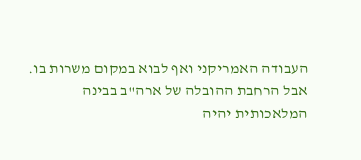העבודה האמריקני ואף לבוא במקום משרות בו. אבל הרחבת ההובלה של ארה"ב בבינה המלאכותית יהיה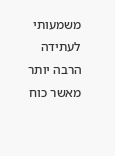משמעותי לעתידה הרבה יותר מאשר כוח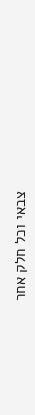צבאי וכל חלק אחר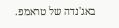באג'נדה של טראמפ.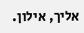אליך, אילון.